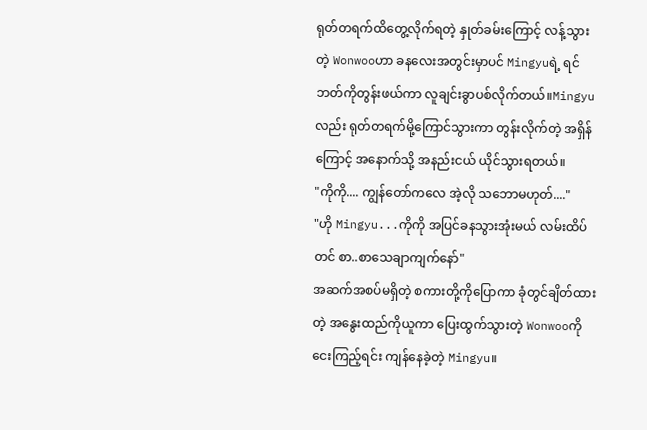ရုတ်တရက်ထိတွေ့လိုက်ရတဲ့ နှုတ်ခမ်းကြောင့် လန့်သွားတဲ့ Wonwooဟာ ခနလေးအတွင်းမှာပင် Mingyuရဲ့ ရင်ဘတ်ကိုတွန်းဖယ်ကာ လူချင်းခွာပစ်လိုက်တယ်။Mingyuလည်း ရုတ်တရက်မို့ကြောင်သွားကာ တွန်းလိုက်တဲ့ အရှိန်ကြောင့် အနောက်သို့ အနည်းငယ် ယိုင်သွားရတယ်။
"ကိုကို.... ကျွန်တော်ကလေ အဲ့လို သဘောမဟုတ်...."
"ဟို Mingyu...ကိုကို အပြင်ခနသွားအုံးမယ် လမ်းထိပ်တင် စာ..စာသေချာကျက်နော်"
အဆက်အစပ်မရှိတဲ့ စကားတို့ကိုပြောကာ ခုံတွင်ချိတ်ထားတဲ့ အနွေးထည်ကိုယူကာ ပြေးထွက်သွားတဲ့ Wonwooကို ငေးကြည့်ရင်း ကျန်နေခဲ့တဲ့ Mingyu။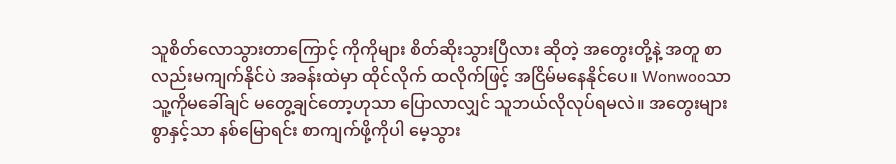သူစိတ်လောသွားတာကြောင့် ကိုကိုများ စိတ်ဆိုးသွားပြီလား ဆိုတဲ့ အတွေးတို့နဲ့ အတူ စာလည်းမကျက်နိုင်ပဲ အခန်းထဲမှာ ထိုင်လိုက် ထလိုက်ဖြင့် အငြိမ်မနေနိုင်ပေ။ Wonwooသာ သူ့ကိုမခေါ်ချင် မတွေ့ချင်တော့ဟုသာ ပြောလာလျှင် သူဘယ်လိုလုပ်ရမလဲ။ အတွေးများစွာနှင့်သာ နစ်မြောရင်း စာကျက်ဖို့ကိုပါ မေ့သွား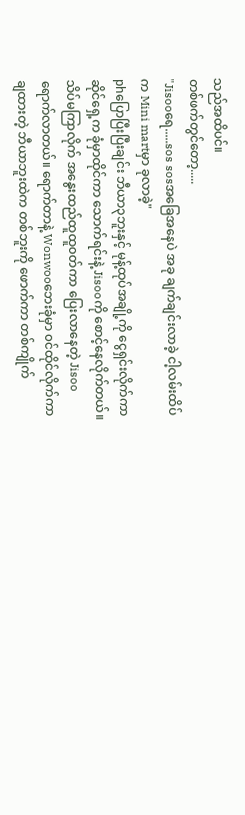သည်အထိပင်။
တစ်ဖက်တွင်တော့.....
"Jisooရေ.....sos sosအခြေအနေပဲ အခု ချက်ချင်းလာခဲ့ ငါ့လမ်းထိပ်က Mini martမှာ ခုလာခဲ့"
phပြောပြီးပြီးချင်း ဘီယာ၃ဘူးနှင့် မုန့်ထုပ်အချို့ကို ငွေရှင်းလိုက်ကာ ဆိုင်ရှေ့က ခုံမှာထိုင်ကာ သောက်ရင်းနဲ့ Jisooကို စောင့်နေလိုက်တယ်။
သိပ်မကြာလိုက် အနွေးထည်ထူထူ၀တ်ကာ ပြေးလာနေတဲ့ Jisooရောက်လာတယ်။ ရောက်တာနဲ့ Wonwooဘေးခုံမှာ ၀င်ထိုင်လိုက်ကာ ချထားတဲ့ ဘီယာဘူးထဲက တစ်ဘူးကို ဖောက်ကာ တစ်ကျိုက်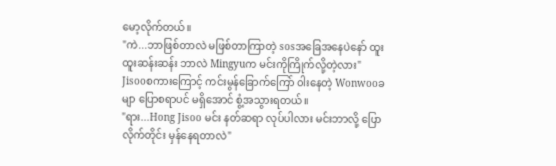မော့လိုက်တယ်။
"ကဲ...ဘာဖြစ်တာလဲ မဖြစ်တာကြာတဲ့ sosအခြေအနေပဲနော် ထူးထူးဆန်းဆန်း ဘာလဲ Mingyuက မင်းကိုကြိုက်လို့တဲ့လား"
Jisooစကားကြောင့် ကင်းမွန်ခြောက်ကြော် ၀ါးနေတဲ့ Wonwooခမျာ ပြောစရာပင် မရှိအောင် စွံ့အသွားရတယ်။
"ရား...Hong Jisoo မင်း နတ်ဆရာ လုပ်ပါလား မင်းဘာလို့ ပြောလိုက်တိုင်း မှန်နေရတာလဲ"